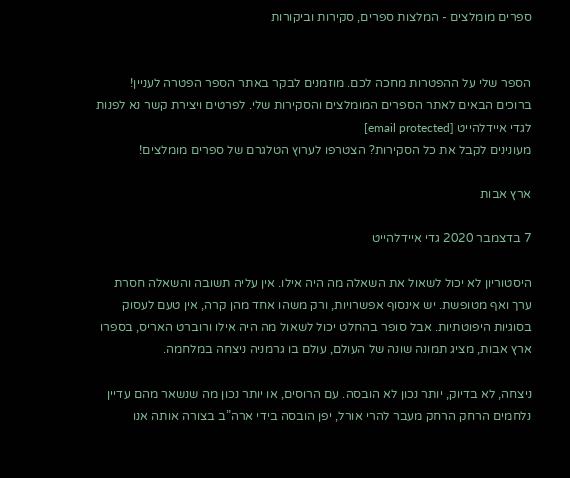ספרים מומלצים - המלצות ספרים, סקירות וביקורות


הספר שלי על ההפטרות מחכה לכם. מוזמנים לבקר באתר הספר הפטרה לעניין!
ברוכים הבאים לאתר הספרים המומלצים והסקירות שלי. לפרטים ויצירת קשר נא לפנות לגדי איידלהייט [email protected]
מעונינים לקבל את כל הסקירות? הצטרפו לערוץ הטלגרם של ספרים מומלצים!

ארץ אבות

7 בדצמבר 2020 גדי איידלהייט

היסטוריון לא יכול לשאול את השאלה מה היה אילו. אין עליה תשובה והשאלה חסרת ערך ואף מטופשת. יש אינסוף אפשרויות, ורק משהו אחד מהן קרה, אין טעם לעסוק בסוגיות היפוטתיות. אבל סופר בהחלט יכול לשאול מה היה אילו ורוברט האריס, בספרו ארץ אבות, מציג תמונה שונה של העולם, עולם בו גרמניה ניצחה במלחמה.

ניצחה, לא בדיוק, יותר נכון לא הובסה. עם הרוסים, או יותר נכון מה שנשאר מהם עדיין נלחמים הרחק הרחק מעבר להרי אורל, יפן הובסה בידי ארה”ב בצורה אותה אנו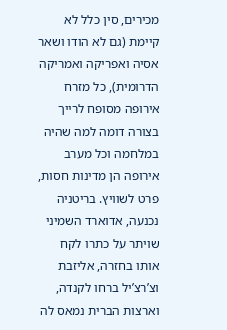מכירים, סין כלל לא קיימת (גם לא הודו ושאר אסיה ואפריקה ואמריקה הדרומית), כל מזרח אירופה מסופח לרייך בצורה דומה למה שהיה במלחמה וכל מערב אירופה הן מדינות חסות, פרט לשוויץ. בריטניה נכנעה, אדוארד השמיני שויתר על כתרו לקח אותו בחזרה, אליזבת וצ’רצ’יל ברחו לקנדה, וארצות הברית נמאס לה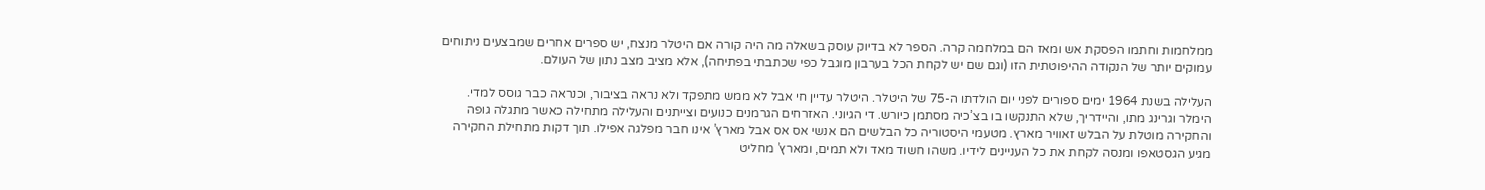ממלחמות וחתמו הפסקת אש ומאז הם במלחמה קרה. הספר לא בדיוק עוסק בשאלה מה היה קורה אם היטלר מנצח, יש ספרים אחרים שמבצעים ניתוחים עמוקים יותר של הנקודה ההיפוטתית הזו (וגם שם יש לקחת הכל בערבון מוגבל כפי שכתבתי בפתיחה), אלא מציב מצב נתון של העולם.

העלילה בשנת 1964 ימים ספורים לפני יום הולדתו ה-75 של היטלר. היטלר עדיין חי אבל לא ממש מתפקד ולא נראה בציבור, וכנראה כבר גוסס למדי. הימלר וגרינג מתו, והיידריך, שלא התנקשו בו בצ’כיה מסתמן כיורש. די הגיוני. האזרחים הגרמנים כנועים וצייתנים והעלילה מתחילה כאשר מתגלה גופה והחקירה מוטלת על הבלש זאוויר מארץ. מטעמי היסטוריה כל הבלשים הם אנשי אס אס אבל מארץ’ אינו חבר מפלגה אפילו. תוך דקות מתחילת החקירה מגיע הגסטאפו ומנסה לקחת את כל העניינים לידיו. משהו חשוד מאד ולא תמים, ומארץ’ מחליט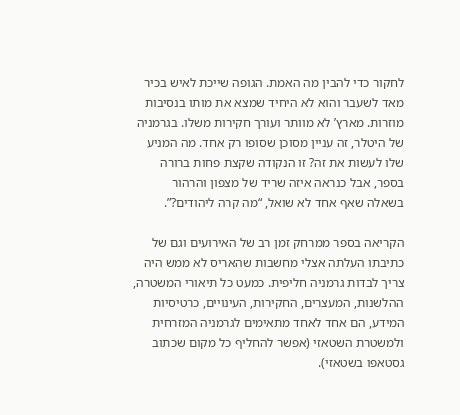לחקור כדי להבין מה האמת. הגופה שייכת לאיש בכיר מאד לשעבר והוא לא היחיד שמצא את מותו בנסיבות מוזרות. מארץ’ לא מוותר ועורך חקירות משלו. בגרמניה של היטלר, זה עניין מסוכן שסופו רק אחד. מה המניע שלו לעשות את זה? זו הנקודה שקצת פחות ברורה בספר, אבל כנראה איזה שריד של מצפון והרהור בשאלה שאף אחד לא שואל, “מה קרה ליהודים?”.

הקריאה בספר ממרחק זמן רב של האירועים וגם של כתיבתו העלתה אצלי מחשבות שהאריס לא ממש היה צריך לבדות גרמניה חליפית. כמעט כל תיאורי המשטרה, ההלשנות, המעצרים, החקירות, העינויים, כרטיסיות המידע, הם אחד לאחד מתאימים לגרמניה המזרחית ולמשטרת השטאזי (אפשר להחליף כל מקום שכתוב גסטאפו בשטאזי).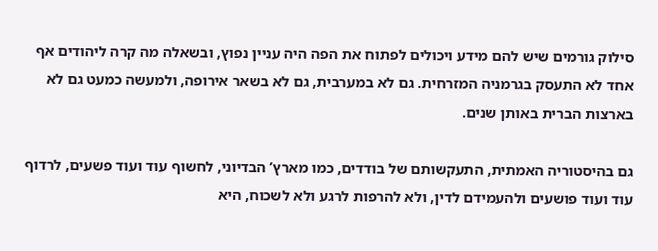סילוק גורמים שיש להם מידע ויכולים לפתוח את הפה היה עניין נפוץ, ובשאלה מה קרה ליהודים אף אחד לא התעסק בגרמניה המזרחית. גם לא במערבית, גם לא בשאר אירופה, ולמעשה כמעט גם לא בארצות הברית באותן שנים.

גם בהיסטוריה האמתית, התעקשותם של בודדים, כמו מארץ’ הבדיוני, לחשוף עוד ועוד פשעים, לרדוף עוד ועוד פושעים ולהעמידם לדין, ולא להרפות לרגע ולא לשכוח, היא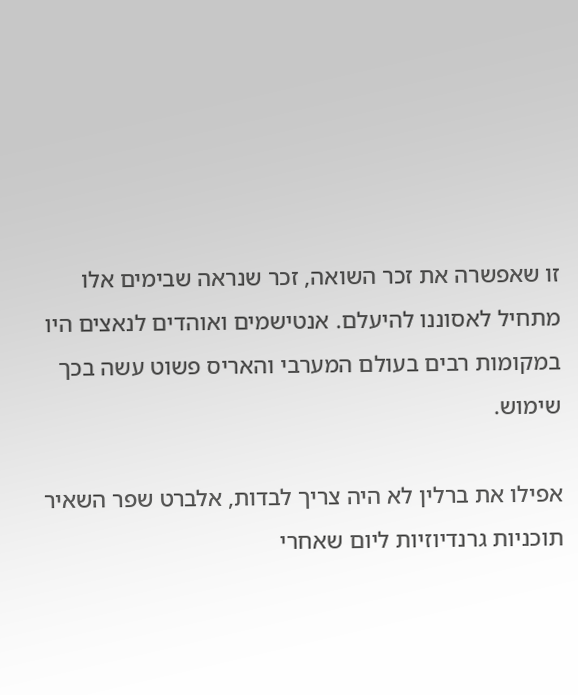זו שאפשרה את זכר השואה, זכר שנראה שבימים אלו מתחיל לאסוננו להיעלם. אנטישמים ואוהדים לנאצים היו במקומות רבים בעולם המערבי והאריס פשוט עשה בכך שימוש.

אפילו את ברלין לא היה צריך לבדות, אלברט שפר השאיר תוכניות גרנדיוזיות ליום שאחרי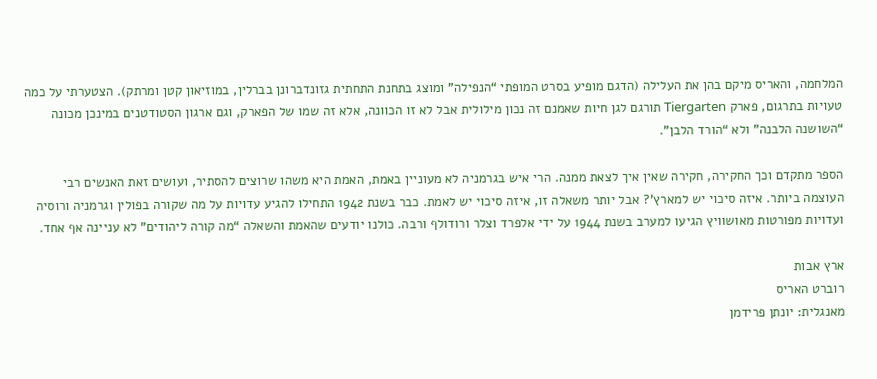המלחמה, והאריס מיקם בהן את העלילה (הדגם מופיע בסרט המופתי “הנפילה” ומוצג בתחנת התחתית גזונדברונן בברלין, במוזיאון קטן ומרתק). הצטערתי על כמה טעויות בתרגום, פארק Tiergarten תורגם לגן חיות שאמנם זה נכון מילולית אבל לא זו הכוונה, אלא זה שמו של הפארק, וגם ארגון הסטודטנים במינכן מכונה “השושנה הלבנה” ולא “הורד הלבן”.

הספר מתקדם וכך החקירה, חקירה שאין איך לצאת ממנה. הרי איש בגרמניה לא מעוניין באמת, האמת היא משהו שרוצים להסתיר, ועושים זאת האנשים רבי העוצמה ביותר. איזה סיכוי יש למארץ’? אבל יותר משאלה זו, איזה סיכוי יש לאמת. כבר בשנת 1942 התחילו להגיע עדויות על מה שקורה בפולין וגרמניה ורוסיה ועדויות מפורטות מאושוויץ הגיעו למערב בשנת 1944 על ידי אלפרד וצלר ורודולף ורבה. כולנו יודעים שהאמת והשאלה “מה קורה ליהודים” לא עניינה אף אחד.

ארץ אבות
רוברט האריס
מאנגלית: יונתן פרידמן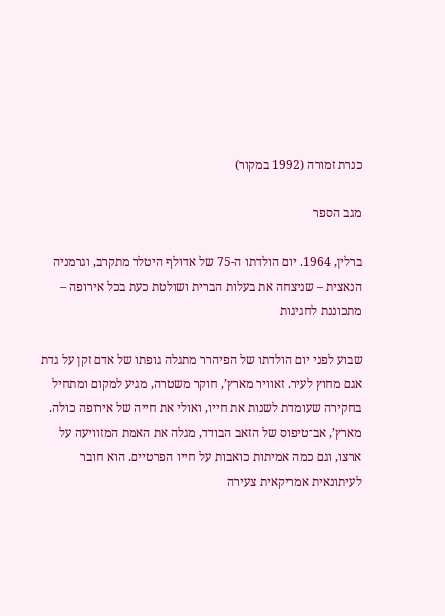כנרת זמורה (1992 במקור)

מגב הספר

ברלין, 1964. יום הולדתו ה-75 של אדולף היטלר מתקרב, וגרמניה הנאצית – שניצחה את בעלות הברית ושולטת כעת בכל אירופה – מתכוננת לחגיגות

שבוע לפני יום הולדתו של הפיהרר מתגלה גופתו של אדם זקן על גדת אגם מחוץ לעיר. זאוויר מארץ’, חוקר משטרה, מגיע למקום ומתחיל בחקירה שעומדת לשנות את חייו, ואולי את חייה של אירופה כולה. מארץ’, אב־טיפוס של הזאב הבודד, מגלה את האמת המזוויעה על ארצו, וגם כמה אמיתות כואבות על חייו הפרטיים. הוא חובר לעיתונאית אמריקאית צעירה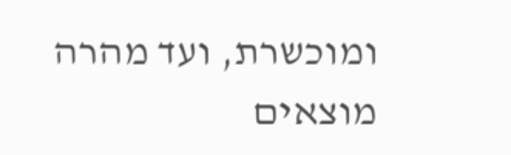ומוכשרת, ועד מהרה מוצאים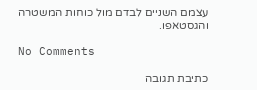עצמם השניים לבדם מול כוחות המשטרה והגסטאפו.

No Comments

כתיבת תגובה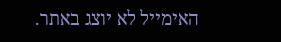האימייל לא יוצג באתר.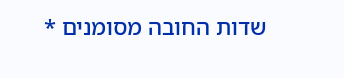שדות החובה מסומנים *